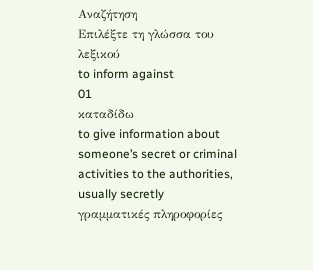Αναζήτηση
Επιλέξτε τη γλώσσα του λεξικού
to inform against
01
καταδίδω
to give information about someone’s secret or criminal activities to the authorities, usually secretly
γραμματικές πληροφορίες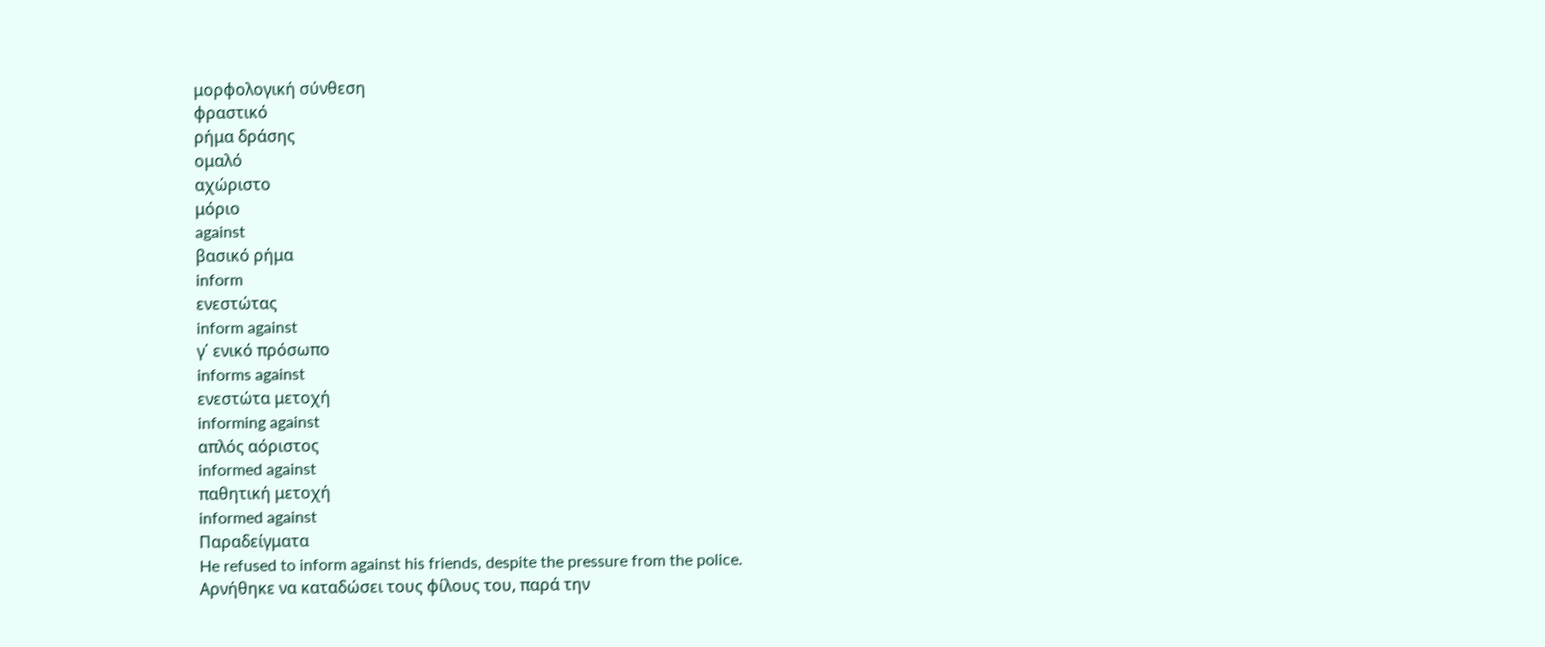μορφολογική σύνθεση
φραστικό
ρήμα δράσης
ομαλό
αχώριστο
μόριο
against
βασικό ρήμα
inform
ενεστώτας
inform against
γ΄ ενικό πρόσωπο
informs against
ενεστώτα μετοχή
informing against
απλός αόριστος
informed against
παθητική μετοχή
informed against
Παραδείγματα
He refused to inform against his friends, despite the pressure from the police.
Αρνήθηκε να καταδώσει τους φίλους του, παρά την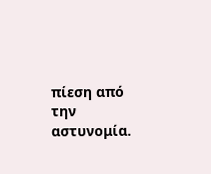πίεση από την αστυνομία.